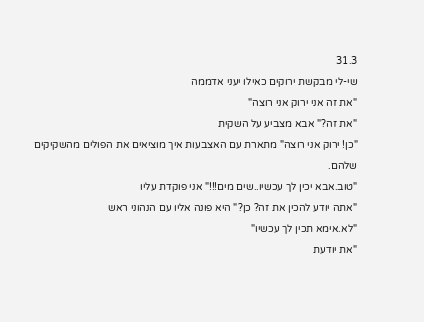31.3
שי-לי מבקשת ירוקים כאילו יעני אדממה
"את זה אני ירוק אני רוצה"
"את זה?" אבא מצביע על השקית
"כן! ירוק אני רוצה" מתארת עם האצבעות איך מוציאים את הפולים מהשקיקים שלהם.
"טוב.אבא יכין לך עכשיו..שים מים!!!" אני פוקדת עליו
"אתה יודע להכין את זה? כן?" היא פונה אליו עם הנהוני ראש
"לא.אימא תכין לך עכשיו"
"את יודעת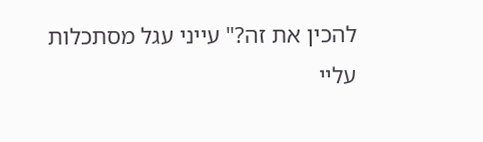להכין את זה?" עייני עגל מסתכלות עליי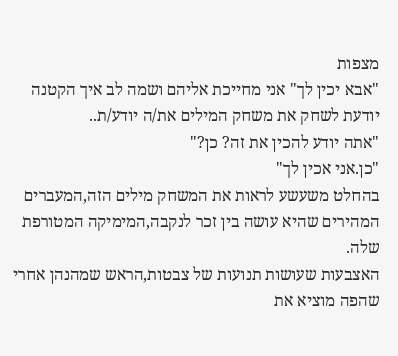מצפות
"אבא יכין לך" אני מחייכת אליהם ושמה לב איך הקטנה יודעת לשחק את משחק המילים את/ה יודע/ת..
"אתה יודע להכין את זה? כן?"
"כן.אני אכין לך"
בהחלט משעשע לראות את המשחק מילים הזה,המעברים המהירים שהיא עושה בין זכר לנקבה,המימיקה המטורפת שלה.
האצבעות שעושות תנועות של צבטות,הראש שמהנהן אחרי שהפה מוציא את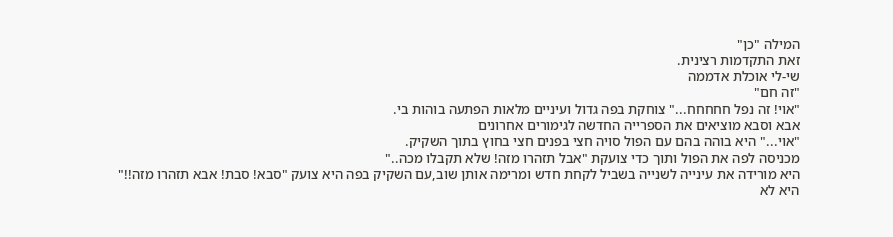המילה "כן"
זאת התקדמות רצינית.
שי-לי אוכלת אדממה
"זה חם"
"אוי! זה נפל חחחחח..." צוחקת בפה גדול ועיניים מלאות הפתעה בוהות בי.
אבא וסבא מוציאים את הספרייה החדשה לגימורים אחרונים
"אוי..." היא בוהה בהם עם הפול סויה חצי בפנים חצי בחוץ בתוך השקיק.
מכניסה לפה את הפול ותוך כדי צועקת "אבל תזהרו מזה! שלא תקבלו מכה.."
היא מורידה את עינייה לשנייה בשביל לקחת חדש ומרימה אותן שוב,עם השקיק בפה היא צועק "סבא! סבת! אבא תזהרו מזה!!"
היא לא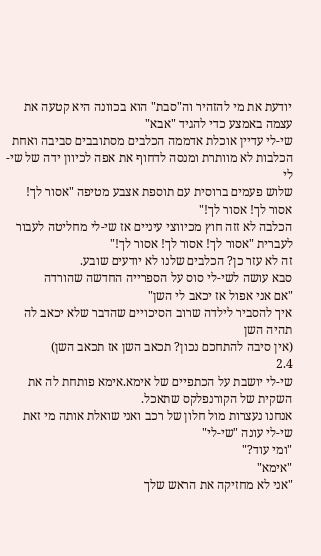יודעת את מי להזהיר וה"סבת" הוא בכוונה היא קטעה את עצמה באמצע כדי להגיד "אבא"
שי-לי עדיין אוכלת אדממה הכלבים מסתובבים סביבה ואחת הכלבות לא מוותרת ומנסה לדחוף את אפה לכיוון ידה של שי-לי
שלוש פעמים ברוסית עם תוספת אצבע מטיפה "אסור לך! אסור לך! אסור לך!"
הכלבה לא זזה חוץ מכיווצי עיניים אז שי-לי מחליטה לעבור לעברית "אסור לך! אסור לך! אסור לך!"
זה לא עזר כן? הכלבים שלנו לא יודעים שובע.
סבא עושה לשי-לי סוס על הספרייה החדשה שהורדה
"אם אני אפול אז יכאב לי השן"
איך להסביר לילדה שרוב הסיכויים שהדבר שלא יכאב לה תהיה השן
(אין סיבה להתחכם נכון? תכאב השן אז תכאב השן)
2.4
שי-לי יושבת על הכתפיים של אימא.אימא פותחת לה את השקית של הקורנפלקס שתאכל.
אנחנו נעצרות מול חלון של רכב ואני שואלת אותה מי זאת שי-לי עונה "שי-לי"
"ומי עוד?"
"אימא"
"אני לא מחזיקה את הראש שלך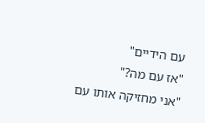עם הידיים"
"אז עם מה?"
"אני מחזיקה אותו עם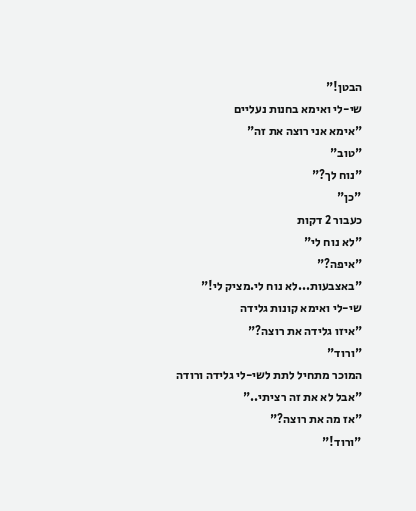הבטן!"
שי-לי ואימא בחנות נעליים
"אימא אני רוצה את זה"
"טוב"
"נוח לך?"
"כן"
כעבור 2 דקות
"לא נוח לי"
"איפה?"
"באצבעות...לא נוח לי.מציק לי!"
שי-לי ואימא קונות גלידה
"איזו גלידה את רוצה?"
"ורוד"
המוכר מתחיל לתת לשי-לי גלידה ורודה
"אבל לא את זה רציתי.."
"אז מה את רוצה?"
"ורוד!"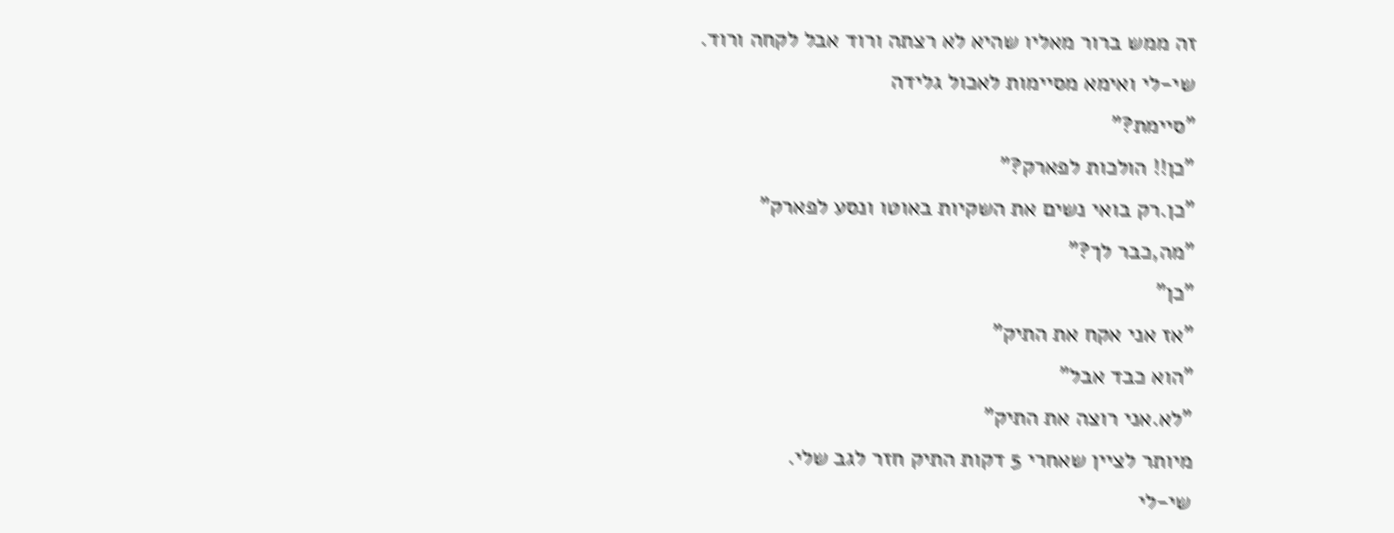זה ממש ברור מאליו שהיא לא רצתה ורוד אבל לקחה ורוד.
שי-לי ואימא מסיימות לאכול גלידה
"סיימת?"
"כן!! הולכות לפארק?"
"כן.רק בואי נשים את השקיות באוטו ונסע לפארק"
"מה,כבר לך?"
"כן"
"אז אני אקח את התיק"
"הוא כבד אבל"
"לא.אני רוצה את התיק"
מיותר לציין שאחרי 5 דקות התיק חזר לגב שלי.
שי-לי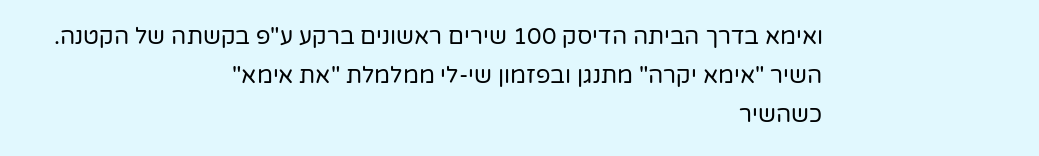ואימא בדרך הביתה הדיסק 100 שירים ראשונים ברקע ע"פ בקשתה של הקטנה.
השיר "אימא יקרה" מתנגן ובפזמון שי-לי ממלמלת "את אימא"
כשהשיר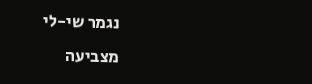נגמר שי-לי מצביעה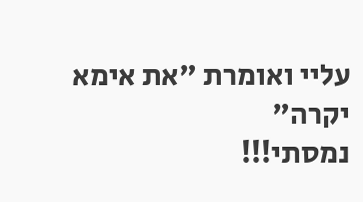עליי ואומרת "את אימא יקרה"
נמסתי!!!